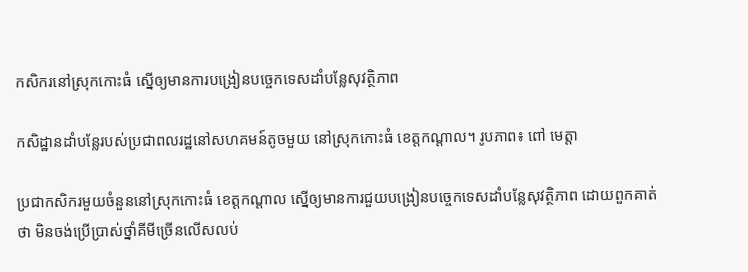កសិករនៅស្រុកកោះធំ ស្នើឲ្យមានការបង្រៀនបច្ចេកទេសដាំបន្លែសុវត្ថិភាព

កសិដ្ឋានដាំបន្លែរបស់ប្រជាពលរដ្ឋនៅសហគមន៍តូចមួយ នៅស្រុកកោះធំ ខេត្តកណ្តាល។ រូបភាព៖ ពៅ មេត្តា

ប្រជាកសិករមួយចំនួននៅស្រុកកោះធំ ខេត្តកណ្តាល ស្នើឲ្យមានការជួយបង្រៀនបច្ចេកទេសដាំបន្លែសុវត្ថិភាព ដោយពួកគាត់ថា មិនចង់ប្រើប្រាស់ថ្នាំគីមីច្រើនលើសលប់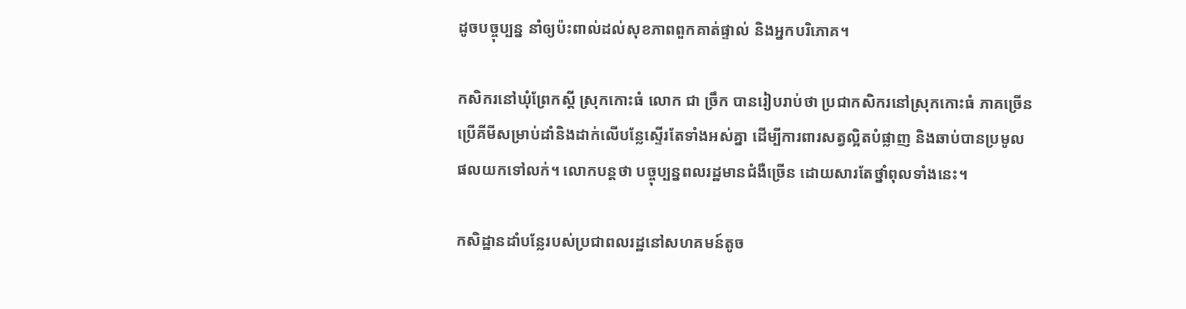ដូចបច្ចុប្បន្ន នាំឲ្យប៉ះពាល់ដល់សុខភាពពួកគាត់ផ្ទាល់ និងអ្នកបរិភោគ។

កសិករនៅឃុំព្រែកស្តី ស្រុកកោះធំ លោក ជា ច្រឹក បានរៀបរាប់ថា ប្រជាកសិករនៅស្រុកកោះធំ ភាគច្រើនប្រើគីមីសម្រាប់ដាំនិងដាក់លើបន្លែស្ទើរតែទាំងអស់គ្នា ដើម្បីការពារសត្វល្អិតបំផ្លាញ និងឆាប់បានប្រមូលផលយកទៅលក់។ លោកបន្តថា បច្ចុប្បន្នពលរដ្ឋមានជំងឺច្រើន ដោយសារតែថ្នាំពុលទាំងនេះ។

កសិដ្ឋានដាំបន្លែរបស់ប្រជាពលរដ្ឋនៅសហគមន៍តូច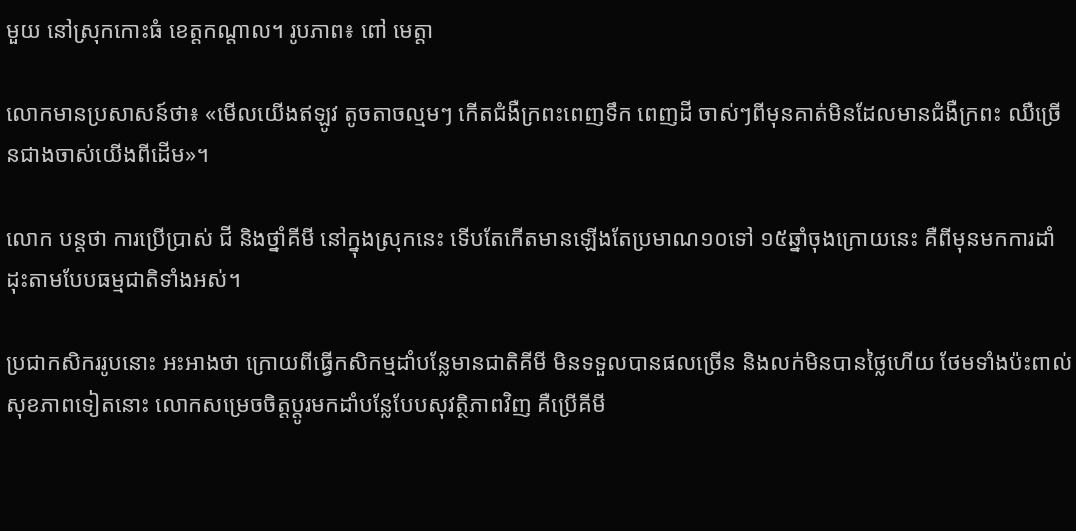មួយ នៅស្រុកកោះធំ ខេត្តកណ្តាល។ រូបភាព៖ ពៅ មេត្តា

លោកមានប្រសាសន៍ថា៖ «មើលយើងឥឡូវ តូចតាចល្មមៗ កើតជំងឺក្រពះពេញទឹក ពេញដី ចាស់ៗពីមុនគាត់មិនដែលមានជំងឺក្រពះ ឈឺច្រើនជាងចាស់យើងពីដើម»។

លោក បន្តថា ការប្រើប្រាស់ ជី និងថ្នាំគីមី នៅក្នុងស្រុកនេះ ទើបតែកើតមានឡើងតែប្រមាណ១០ទៅ ១៥ឆ្នាំចុងក្រោយនេះ គឺពីមុនមកការដាំដុះតាមបែបធម្មជាតិទាំងអស់។

ប្រជាកសិកររូបនោះ អះអាងថា ក្រោយពីធ្វើកសិកម្មដាំបន្លែមានជាតិគីមី មិនទទួលបានផលច្រើន និងលក់មិនបានថ្លៃហើយ ថែមទាំងប៉ះពាល់សុខភាពទៀតនោះ លោកសម្រេចចិត្តប្តូរមកដាំបន្លែបែបសុវត្ថិភាពវិញ គឺប្រើគីមី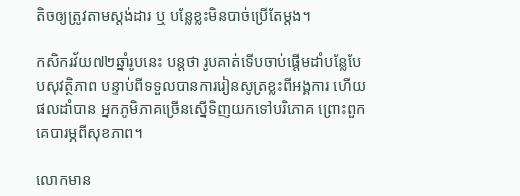តិចឲ្យត្រូវតាមស្តង់ដារ ឬ បន្លែខ្លះមិនបាច់ប្រើតែម្តង។

កសិករវ័យ៧២ឆ្នាំរូបនេះ បន្តថា រូបគាត់ទើបចាប់ផ្តើមដាំបន្លែបែបសុវត្ថិភាព បន្ទាប់ពីទទួលបានការរៀនសូត្រខ្លះពីអង្គការ ហើយផលដាំបាន អ្នកភូមិភាគច្រើនស្នើទិញយកទៅបរិភោគ ព្រោះពួកគេបារម្ភពីសុខភាព។

លោកមាន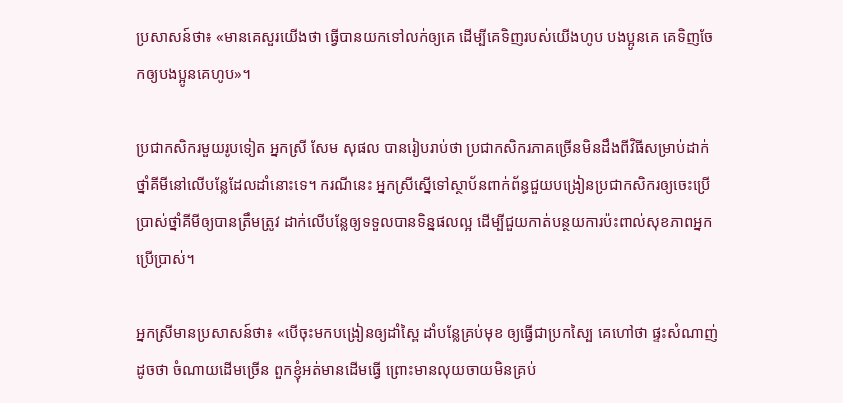ប្រសាសន៍ថា៖ «មានគេសួរយើងថា ធ្វើបានយកទៅលក់ឲ្យគេ ដើម្បីគេទិញរបស់យើងហូប បងប្អូនគេ គេទិញចែកឲ្យបងប្អូនគេហូប»។

ប្រជាកសិករមួយរូបទៀត អ្នកស្រី សែម សុផល បានរៀបរាប់ថា ប្រជាកសិករភាគច្រើនមិនដឹងពីវិធីសម្រាប់ដាក់ថ្នាំគីមីនៅលើបន្លែដែលដាំនោះទេ។ ករណីនេះ អ្នកស្រីស្នើទៅស្ថាប័នពាក់ព័ន្ធជួយបង្រៀនប្រជាកសិករឲ្យចេះប្រើប្រាស់ថ្នាំគីមីឲ្យបានត្រឹមត្រូវ ដាក់លើបន្លែឲ្យទទួលបានទិន្នផលល្អ ដើម្បីជួយកាត់បន្ថយការប៉ះពាល់សុខភាពអ្នកប្រើប្រាស់។

អ្នកស្រីមានប្រសាសន៍ថា៖ «បើចុះមកបង្រៀនឲ្យដាំស្ពៃ ដាំបន្លែគ្រប់មុខ ឲ្យធ្វើជាប្រកស្បៃ គេហៅថា ផ្ទះសំណាញ់ ដូចថា ចំណាយដើមច្រើន ពួកខ្ញុំអត់មានដើមធ្វើ ព្រោះមានលុយចាយមិនគ្រប់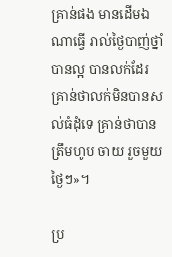គ្រាន់ផង មានដើមឯណាធ្វើ រាល់ថ្ងៃបាញ់ថ្នាំបានល្អ បានលក់ដែរ គ្រាន់ថាលក់មិនបានសល់ធំដុំទេ គ្រាន់ថាបានត្រឹមហូប ចាយ រួចមួយថ្ងៃៗ»។

ប្រ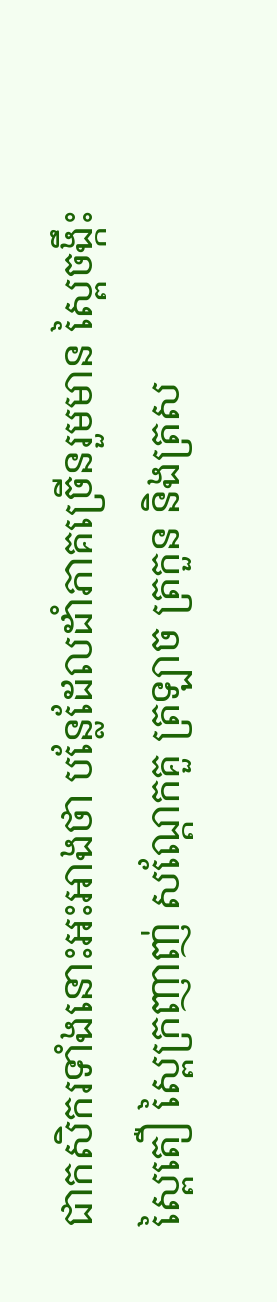ជាកសិករទាំងនោះអះអាងថា បន្លែដែលដាំភាគច្រើនរួមមាន ស្ពៃចង្កឹះ ស្ពៃតឿ ស្ពៃក្រញាញ់ សណ្តែកគួ ត្រឡាច ត្រកួន និងត្រស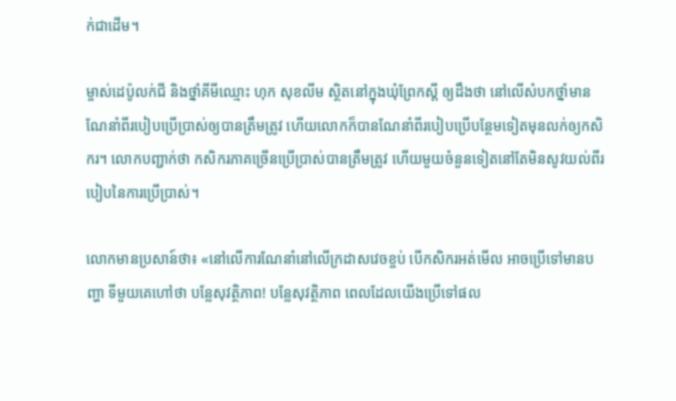ក់ជាដើម។

ម្ចាស់ដេប៉ូលក់ជី និងថ្នាំគីមីឈ្មោះ ហុក សុខលីម ស្ថិតនៅក្នុងឃុំព្រែកស្តី ឲ្យដឹងថា នៅលើសំបកថ្នាំមានណែនាំពីរបៀបប្រើប្រាស់ឲ្យបានត្រឹមត្រូវ ហើយលោកក៏បានណែនាំពីរបៀបប្រើបន្ថែមទៀតមុនលក់ឲ្យកសិករ។ លោកបញ្ជាក់ថា កសិករភាគច្រើនប្រើប្រាស់បានត្រឹមត្រូវ ហើយមួយចំនួនទៀតនៅតែមិនសូវយល់ពីរបៀបនៃការប្រើប្រាស់។

លោកមានប្រសាន៍ថា៖ «នៅលើការណែនាំនៅលើក្រដាសវេចខ្ចប់ បើកសិករអត់មើល អាចប្រើទៅមានបញ្ហា ទីមួយគេហៅថា បន្លែសុវត្ថិភាព! បន្លែសុវត្ថិភាព ពេលដែលយើងប្រើទៅផល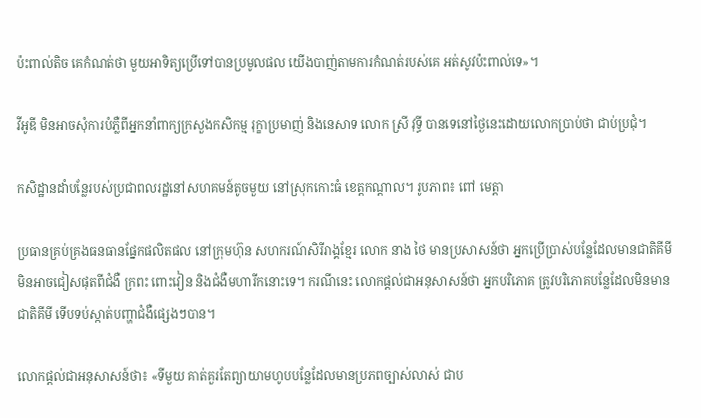ប៉ះពាល់តិច គេកំណត់ថា មួយអាទិត្យប្រើទៅបានប្រមូលផល យើងបាញ់តាមការកំណត់របស់គេ អត់សូវប៉ះពាល់ទេ»។

វីអូឌី មិនអាចសុំការបំភ្លឺពីអ្នកនាំពាក្យក្រសួងកសិកម្ម រុក្ខាប្រមាញ់ និងនេសាទ លោក ស្រី វុទ្ធី បានទេនៅថ្ងៃនេះដោយលោកប្រាប់ថា ជាប់ប្រជុំ។

កសិដ្ឋានដាំបន្លែរបស់ប្រជាពលរដ្ឋនៅសហគមន៍តូចមួយ នៅស្រុកកោះធំ ខេត្តកណ្តាល។ រូបភាព៖ ពៅ មេត្តា

ប្រធានគ្រប់គ្រងធនធានផ្នែកផលិតផល នៅក្រុមហ៊ុន សហករណ៍សិរីរាង្គខ្មែរ លោក នាង ថៃ មានប្រសាសន៍ថា អ្នកប្រើប្រាស់បន្លែដែលមានជាតិគីមីមិនអាចជៀសផុតពីជំងឺ ក្រពះ ពោះវៀន និងជំងឺមហារីកនោះទេ។ ករណីនេះ លោកផ្តល់ជាអនុសាសន៍ថា អ្នកបរិភោគ ត្រូវបរិភោគបន្លែដែលមិនមានជាតិគីមី ទើបទប់ស្កាត់បញ្ហាជំងឺផ្សេងៗបាន។

លោកផ្តល់ជាអនុសាសន៍ថា៖ «ទីមួយ គាត់គួរតែព្យាយាមហូបបន្លែដែលមានប្រភពច្បាស់លាស់ ជាប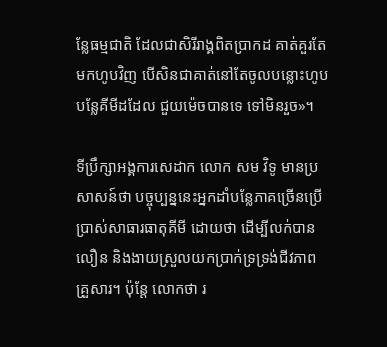ន្លែធម្មជាតិ ដែលជាសិរីរាង្គពិតប្រាកដ គាត់គួរតែមកហូបវិញ បើសិនជាគាត់នៅតែចូលបន្លោះហូបបន្លែគីមីដដែល ជួយម៉េចបានទេ ទៅមិនរួច»។

ទីប្រឹក្សាអង្គការសេដាក លោក សម វិទូ មានប្រសាសន៍ថា បច្ចុប្បន្ននេះអ្នកដាំបន្លែភាគច្រើនប្រើប្រាស់សាធារធាតុគីមី ដោយថា ដើម្បីលក់បានលឿន និងងាយស្រួលយកប្រាក់ទ្រទ្រង់ជីវភាពគ្រួសារ។ ប៉ុន្តែ លោកថា រ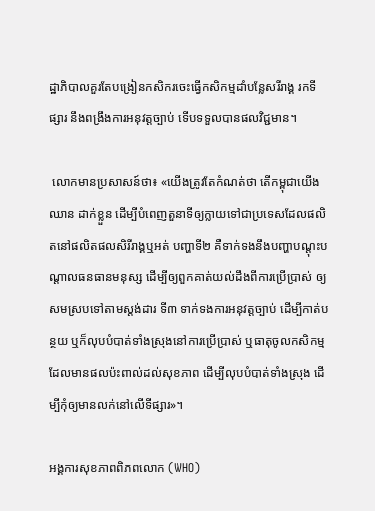ដ្ឋាភិបាលគួរតែបង្រៀនកសិករចេះធ្វើកសិកម្មដាំបន្លែសរីរាង្គ រកទីផ្សារ នឹងពង្រឹងការអនុវត្តច្បាប់ ទើបទទួលបានផលវិជ្ជមាន។

 លោកមានប្រសាសន៍ថា៖ «យើងត្រូវតែកំណត់ថា តើកម្ពុជាយើងឈាន ដាក់ខ្លួន ដើម្បីបំពេញតួនាទីឲ្យក្លាយទៅជាប្រទេសដែលផលិតនៅផលិតផលសិរីរាង្គឬអត់ បញ្ហាទី២ គឺទាក់ទងនឹងបញ្ហាបណ្តុះបណ្តាលធនធានមនុស្ស ដើម្បីឲ្យពួកគាត់យល់ដឹងពីការប្រើប្រាស់ ឲ្យសមស្របទៅតាមស្តង់ដារ ទី៣ ទាក់ទងការអនុវត្តច្បាប់ ដើម្បីកាត់បន្ថយ ឬក៏លុបបំបាត់ទាំងស្រុងនៅការប្រើប្រាស់ ឬធាតុចូលកសិកម្មដែលមានផលប៉ះពាល់ដល់សុខភាព ដើម្បីលុបបំបាត់ទាំងស្រុង ដើម្បីកុំឲ្យមានលក់នៅលើទីផ្សារ»។

អង្គការសុខភាពពិភពលោក (WHO)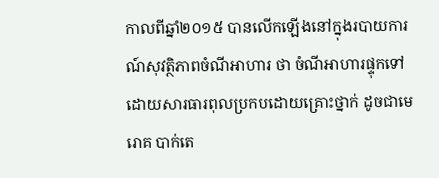កាលពីឆ្នាំ២០១៥ បានលើកឡើងនៅក្នុងរបាយការណ៍សុវត្ថិភាពចំណីអាហារ ថា ចំណីអាហារផ្ទុកទៅដោយសារធារពុលប្រកបដោយគ្រោះថ្នាក់ ដូចជាមេរោគ បាក់តេ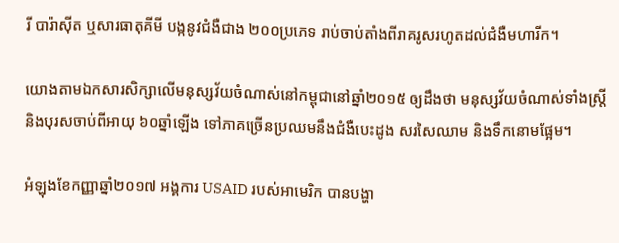រី បារ៉ាស៊ីត ឬសារធាតុគីមី បង្កនូវជំងឺជាង ២០០ប្រភេទ រាប់ចាប់តាំងពីរាគរូសរហូតដល់ជំងឺមហារីក។

យោងតាមឯកសារសិក្សាលើមនុស្សវ័យចំណាស់នៅកម្ពុជានៅឆ្នាំ២០១៥ ឲ្យដឹងថា មនុស្សវ័យចំណាស់ទាំងស្ត្រី និងបុរសចាប់ពីអាយុ ៦០ឆ្នាំឡើង ទៅភាគច្រើនប្រឈមនឹងជំងឺបេះដូង សរសៃឈាម និងទឹកនោមផ្អែម។

អំឡុងខែកញ្ញាឆ្នាំ២០១៧ អង្គការ USAID របស់អាមេរិក បានបង្ហា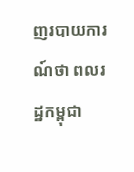ញរបាយការណ៍ថា ពលរដ្ឋកម្ពុជា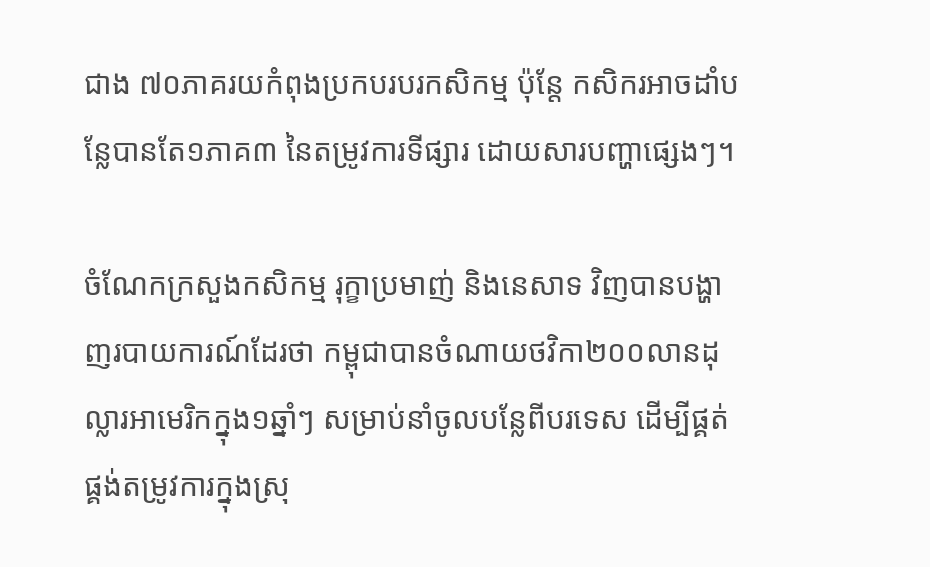ជាង ៧០ភាគរយកំពុងប្រកបរបរកសិកម្ម ប៉ុន្តែ កសិករអាចដាំបន្លែបានតែ១ភាគ៣ នៃតម្រូវការទីផ្សារ ដោយសារបញ្ហាផ្សេងៗ។

ចំណែកក្រសួងកសិកម្ម រុក្ខាប្រមាញ់ និងនេសាទ វិញបានបង្ហាញរបាយការណ៍ដែរថា កម្ពុជាបានចំណាយថវិកា២០០លានដុល្លារអាមេរិកក្នុង១ឆ្នាំៗ សម្រាប់នាំចូលបន្លែពីបរទេស ដើម្បីផ្គត់ផ្គង់តម្រូវការក្នុងស្រុ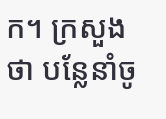ក។ ក្រសួងថា បន្លែនាំចូ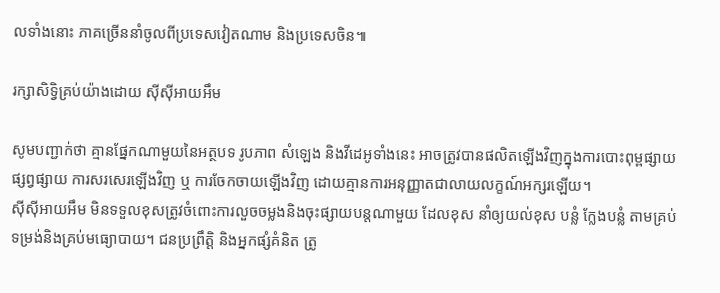លទាំងនោះ ភាគច្រើននាំចូលពីប្រទេសវៀតណាម និងប្រទេសចិន៕

រក្សាសិទ្វិគ្រប់យ៉ាងដោយ ស៊ីស៊ីអាយអឹម

សូមបញ្ជាក់ថា គ្មានផ្នែកណាមួយនៃអត្ថបទ រូបភាព សំឡេង និងវីដេអូទាំងនេះ អាចត្រូវបានផលិតឡើងវិញក្នុងការបោះពុម្ពផ្សាយ ផ្សព្វផ្សាយ ការសរសេរឡើងវិញ ឬ ការចែកចាយឡើងវិញ ដោយគ្មានការអនុញ្ញាតជាលាយលក្ខណ៍អក្សរឡើយ។
ស៊ីស៊ីអាយអឹម មិនទទួលខុសត្រូវចំពោះការលួចចម្លងនិងចុះផ្សាយបន្តណាមួយ ដែលខុស នាំឲ្យយល់ខុស បន្លំ ក្លែងបន្លំ តាមគ្រប់ទម្រង់និងគ្រប់មធ្យោបាយ។ ជនប្រព្រឹត្តិ និងអ្នកផ្សំគំនិត ត្រូ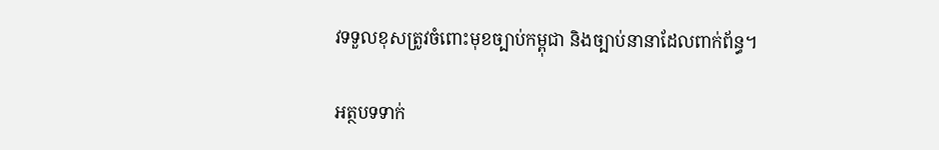វទទួលខុសត្រូវចំពោះមុខច្បាប់កម្ពុជា និងច្បាប់នានាដែលពាក់ព័ន្ធ។

អត្ថបទទាក់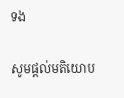ទង

សូមផ្ដល់មតិយោប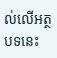ល់លើអត្ថបទនេះ